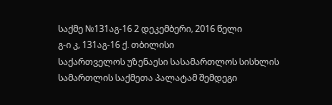საქმე №131აგ-16 2 დეკემბერი, 2016 წელი
გ-ი კ, 131აგ-16 ქ. თბილისი
საქართველოს უზენაესი სასამართლოს სისხლის სამართლის საქმეთა პალატამ შემდეგი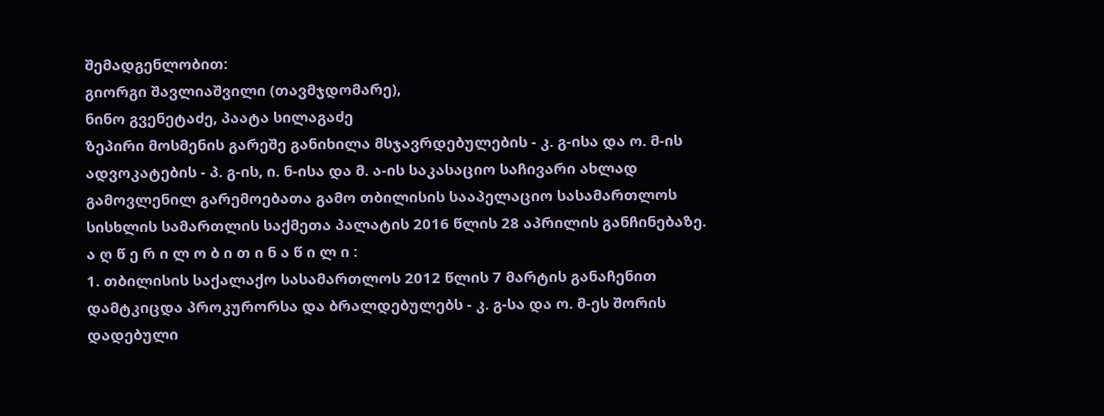შემადგენლობით:
გიორგი შავლიაშვილი (თავმჯდომარე),
ნინო გვენეტაძე, პაატა სილაგაძე
ზეპირი მოსმენის გარეშე განიხილა მსჯავრდებულების - კ. გ-ისა და ო. მ-ის ადვოკატების - პ. გ-ის, ი. ნ-ისა და მ. ა-ის საკასაციო საჩივარი ახლად გამოვლენილ გარემოებათა გამო თბილისის სააპელაციო სასამართლოს სისხლის სამართლის საქმეთა პალატის 2016 წლის 28 აპრილის განჩინებაზე.
ა ღ წ ე რ ი ლ ო ბ ი თ ი ნ ა წ ი ლ ი :
1. თბილისის საქალაქო სასამართლოს 2012 წლის 7 მარტის განაჩენით დამტკიცდა პროკურორსა და ბრალდებულებს - კ. გ-სა და ო. მ-ეს შორის დადებული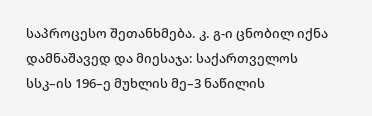საპროცესო შეთანხმება. კ. გ-ი ცნობილ იქნა დამნაშავედ და მიესაჯა: საქართველოს სსკ–ის 196–ე მუხლის მე–3 ნაწილის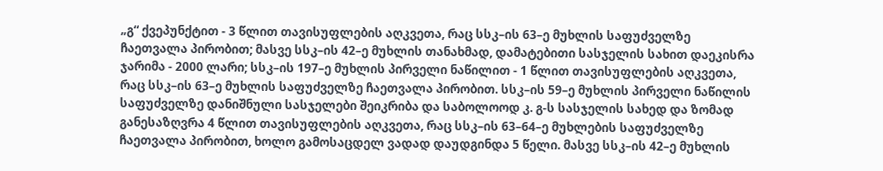„გ“ ქვეპუნქტით - 3 წლით თავისუფლების აღკვეთა, რაც სსკ–ის 63–ე მუხლის საფუძველზე ჩაეთვალა პირობით; მასვე სსკ–ის 42–ე მუხლის თანახმად, დამატებითი სასჯელის სახით დაეკისრა ჯარიმა - 2000 ლარი; სსკ–ის 197–ე მუხლის პირველი ნაწილით - 1 წლით თავისუფლების აღკვეთა, რაც სსკ–ის 63–ე მუხლის საფუძველზე ჩაეთვალა პირობით. სსკ–ის 59–ე მუხლის პირველი ნაწილის საფუძველზე დანიშნული სასჯელები შეიკრიბა და საბოლოოდ კ. გ-ს სასჯელის სახედ და ზომად განესაზღვრა 4 წლით თავისუფლების აღკვეთა, რაც სსკ–ის 63–64–ე მუხლების საფუძველზე ჩაეთვალა პირობით, ხოლო გამოსაცდელ ვადად დაუდგინდა 5 წელი. მასვე სსკ–ის 42–ე მუხლის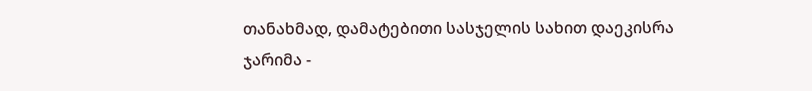თანახმად, დამატებითი სასჯელის სახით დაეკისრა ჯარიმა -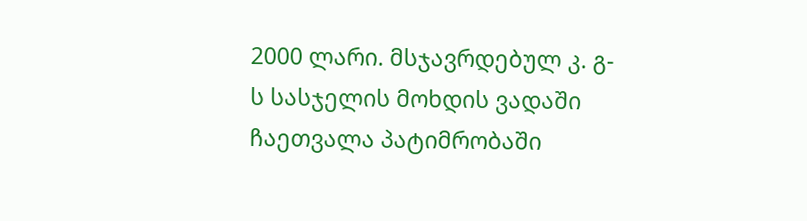2000 ლარი. მსჯავრდებულ კ. გ-ს სასჯელის მოხდის ვადაში ჩაეთვალა პატიმრობაში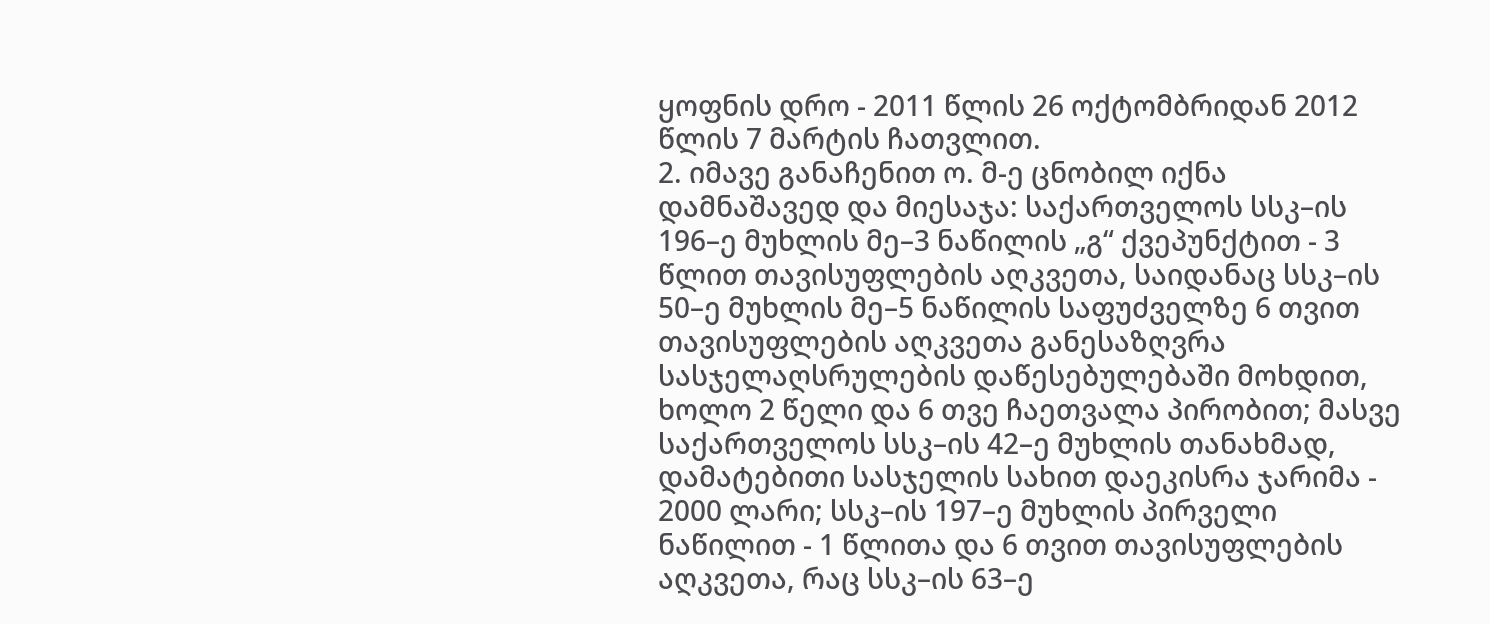ყოფნის დრო - 2011 წლის 26 ოქტომბრიდან 2012 წლის 7 მარტის ჩათვლით.
2. იმავე განაჩენით ო. მ-ე ცნობილ იქნა დამნაშავედ და მიესაჯა: საქართველოს სსკ–ის 196–ე მუხლის მე–3 ნაწილის „გ“ ქვეპუნქტით - 3 წლით თავისუფლების აღკვეთა, საიდანაც სსკ–ის 50–ე მუხლის მე–5 ნაწილის საფუძველზე 6 თვით თავისუფლების აღკვეთა განესაზღვრა სასჯელაღსრულების დაწესებულებაში მოხდით, ხოლო 2 წელი და 6 თვე ჩაეთვალა პირობით; მასვე საქართველოს სსკ–ის 42–ე მუხლის თანახმად, დამატებითი სასჯელის სახით დაეკისრა ჯარიმა - 2000 ლარი; სსკ–ის 197–ე მუხლის პირველი ნაწილით - 1 წლითა და 6 თვით თავისუფლების აღკვეთა, რაც სსკ–ის 63–ე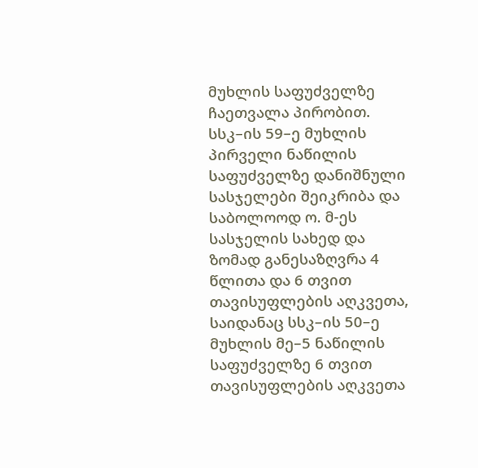მუხლის საფუძველზე ჩაეთვალა პირობით. სსკ–ის 59–ე მუხლის პირველი ნაწილის საფუძველზე დანიშნული სასჯელები შეიკრიბა და საბოლოოდ ო. მ-ეს სასჯელის სახედ და ზომად განესაზღვრა 4 წლითა და 6 თვით თავისუფლების აღკვეთა, საიდანაც სსკ–ის 50–ე მუხლის მე–5 ნაწილის საფუძველზე 6 თვით თავისუფლების აღკვეთა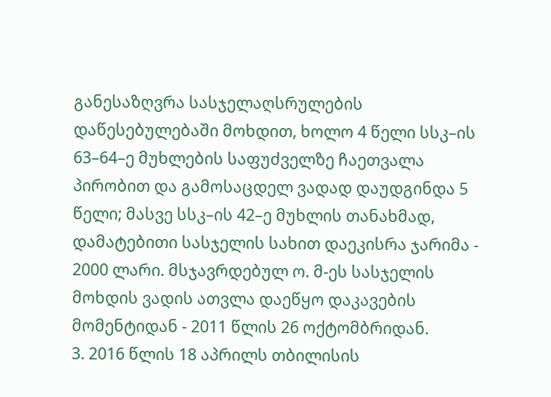განესაზღვრა სასჯელაღსრულების დაწესებულებაში მოხდით, ხოლო 4 წელი სსკ–ის 63–64–ე მუხლების საფუძველზე ჩაეთვალა პირობით და გამოსაცდელ ვადად დაუდგინდა 5 წელი; მასვე სსკ–ის 42–ე მუხლის თანახმად, დამატებითი სასჯელის სახით დაეკისრა ჯარიმა - 2000 ლარი. მსჯავრდებულ ო. მ-ეს სასჯელის მოხდის ვადის ათვლა დაეწყო დაკავების მომენტიდან - 2011 წლის 26 ოქტომბრიდან.
3. 2016 წლის 18 აპრილს თბილისის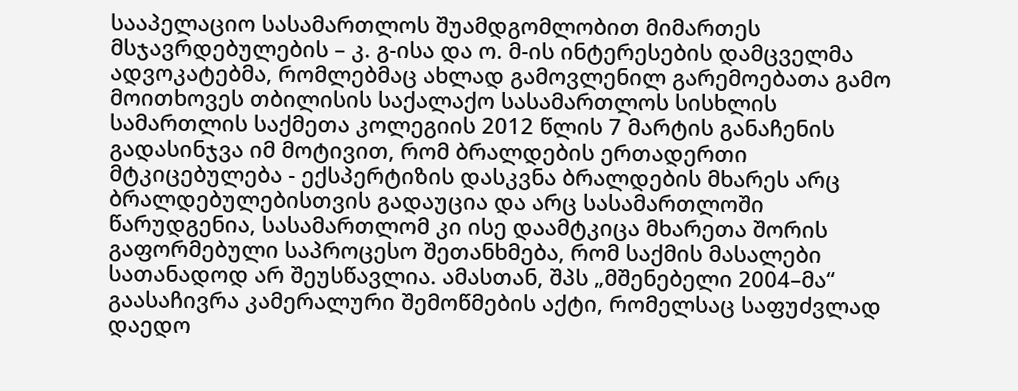სააპელაციო სასამართლოს შუამდგომლობით მიმართეს მსჯავრდებულების – კ. გ-ისა და ო. მ-ის ინტერესების დამცველმა ადვოკატებმა, რომლებმაც ახლად გამოვლენილ გარემოებათა გამო მოითხოვეს თბილისის საქალაქო სასამართლოს სისხლის სამართლის საქმეთა კოლეგიის 2012 წლის 7 მარტის განაჩენის გადასინჯვა იმ მოტივით, რომ ბრალდების ერთადერთი მტკიცებულება - ექსპერტიზის დასკვნა ბრალდების მხარეს არც ბრალდებულებისთვის გადაუცია და არც სასამართლოში წარუდგენია, სასამართლომ კი ისე დაამტკიცა მხარეთა შორის გაფორმებული საპროცესო შეთანხმება, რომ საქმის მასალები სათანადოდ არ შეუსწავლია. ამასთან, შპს „მშენებელი 2004–მა“ გაასაჩივრა კამერალური შემოწმების აქტი, რომელსაც საფუძვლად დაედო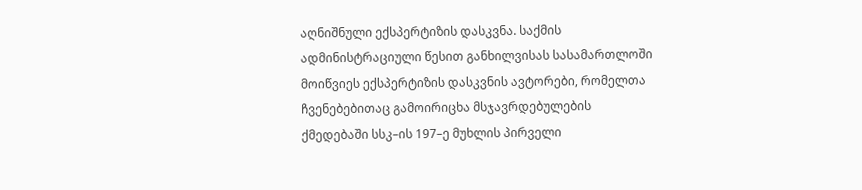აღნიშნული ექსპერტიზის დასკვნა. საქმის ადმინისტრაციული წესით განხილვისას სასამართლოში მოიწვიეს ექსპერტიზის დასკვნის ავტორები, რომელთა ჩვენებებითაც გამოირიცხა მსჯავრდებულების ქმედებაში სსკ–ის 197–ე მუხლის პირველი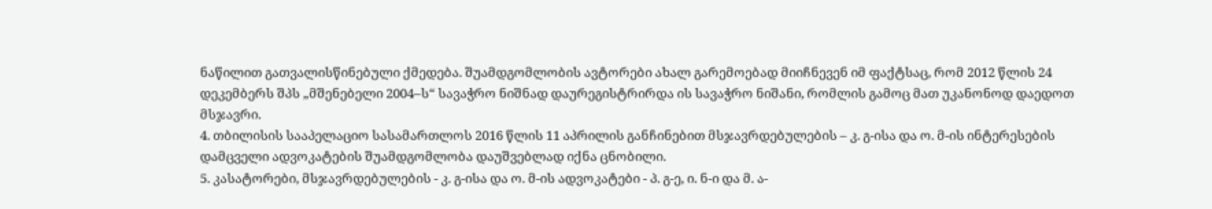ნაწილით გათვალისწინებული ქმედება. შუამდგომლობის ავტორები ახალ გარემოებად მიიჩნევენ იმ ფაქტსაც, რომ 2012 წლის 24 დეკემბერს შპს „მშენებელი 2004–ს“ სავაჭრო ნიშნად დაურეგისტრირდა ის სავაჭრო ნიშანი, რომლის გამოც მათ უკანონოდ დაედოთ მსჯავრი.
4. თბილისის სააპელაციო სასამართლოს 2016 წლის 11 აპრილის განჩინებით მსჯავრდებულების – კ. გ-ისა და ო. მ-ის ინტერესების დამცველი ადვოკატების შუამდგომლობა დაუშვებლად იქნა ცნობილი.
5. კასატორები, მსჯავრდებულების - კ. გ-ისა და ო. მ-ის ადვოკატები - პ. გ-ე, ი. ნ-ი და მ. ა-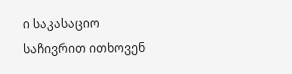ი საკასაციო საჩივრით ითხოვენ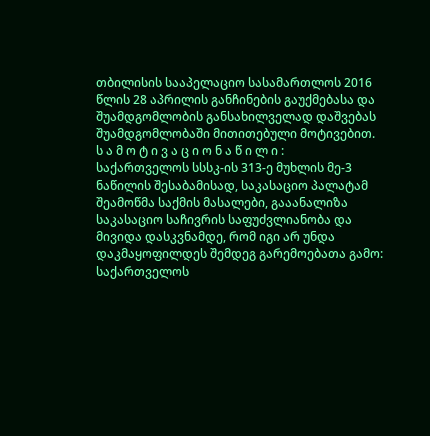თბილისის სააპელაციო სასამართლოს 2016 წლის 28 აპრილის განჩინების გაუქმებასა და შუამდგომლობის განსახილველად დაშვებას შუამდგომლობაში მითითებული მოტივებით.
ს ა მ ო ტ ი ვ ა ც ი ო ნ ა წ ი ლ ი :
საქართველოს სსსკ-ის 313-ე მუხლის მე-3 ნაწილის შესაბამისად, საკასაციო პალატამ შეამოწმა საქმის მასალები, გააანალიზა საკასაციო საჩივრის საფუძვლიანობა და მივიდა დასკვნამდე, რომ იგი არ უნდა დაკმაყოფილდეს შემდეგ გარემოებათა გამო:
საქართველოს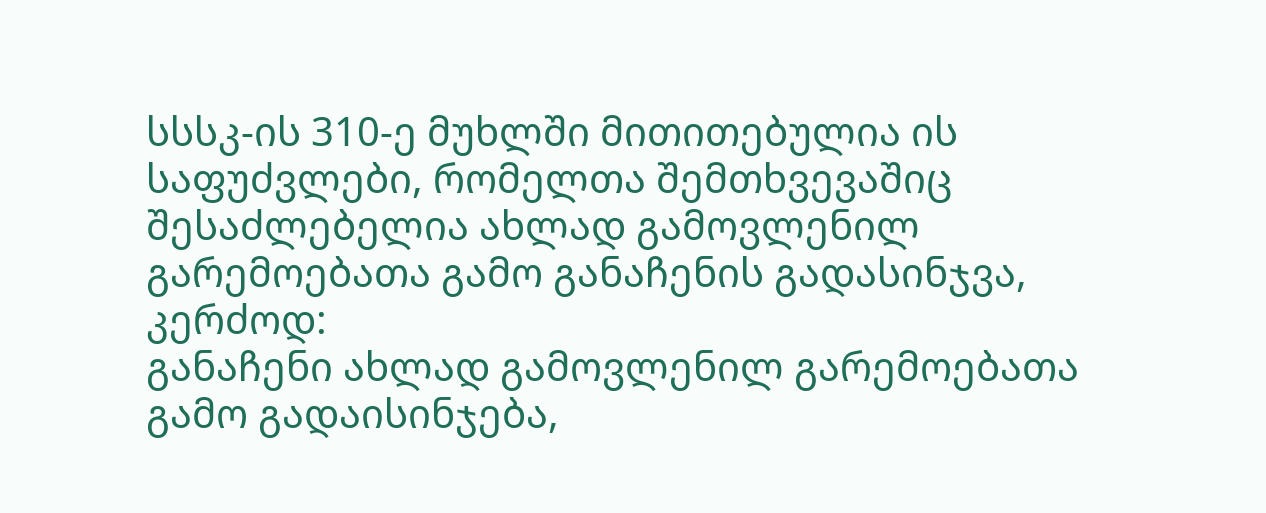სსსკ-ის 310-ე მუხლში მითითებულია ის საფუძვლები, რომელთა შემთხვევაშიც შესაძლებელია ახლად გამოვლენილ გარემოებათა გამო განაჩენის გადასინჯვა, კერძოდ:
განაჩენი ახლად გამოვლენილ გარემოებათა გამო გადაისინჯება,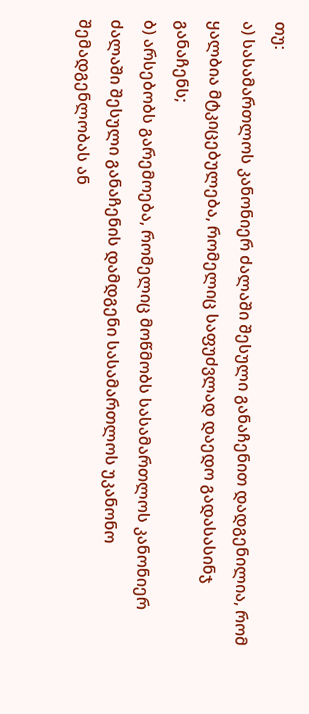თუ:
ა) სასამართლოს კანონიერ ძალაში შესული განაჩენით დადგენილია, რომ ყალბია მტკიცებულება, რომელიც საფუძვლად დაედო გადასასინჯ განაჩენს;
ბ) არსებობს გარემოება, რომელიც მოწმობს სასამართლოს კანონიერ ძალაში შესული განაჩენის დამდგენი სასამართლოს უკანონო შემადგენლობას ან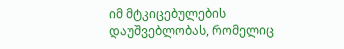იმ მტკიცებულების დაუშვებლობას, რომელიც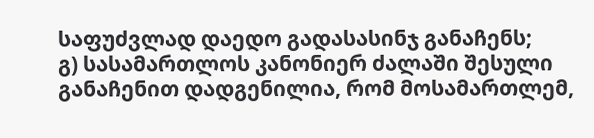საფუძვლად დაედო გადასასინჯ განაჩენს;
გ) სასამართლოს კანონიერ ძალაში შესული განაჩენით დადგენილია, რომ მოსამართლემ,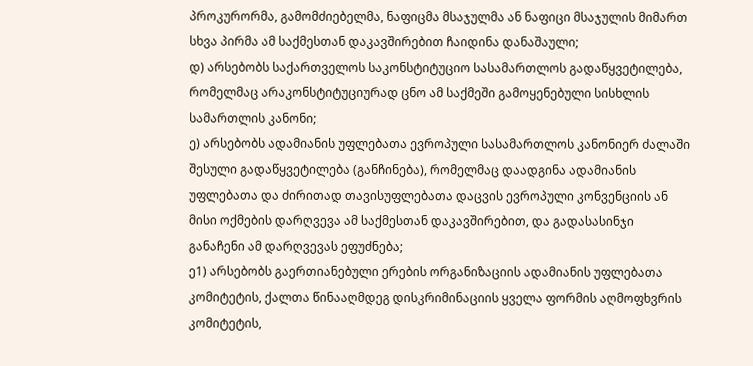პროკურორმა, გამომძიებელმა, ნაფიცმა მსაჯულმა ან ნაფიცი მსაჯულის მიმართ სხვა პირმა ამ საქმესთან დაკავშირებით ჩაიდინა დანაშაული;
დ) არსებობს საქართველოს საკონსტიტუციო სასამართლოს გადაწყვეტილება, რომელმაც არაკონსტიტუციურად ცნო ამ საქმეში გამოყენებული სისხლის სამართლის კანონი;
ე) არსებობს ადამიანის უფლებათა ევროპული სასამართლოს კანონიერ ძალაში შესული გადაწყვეტილება (განჩინება), რომელმაც დაადგინა ადამიანის უფლებათა და ძირითად თავისუფლებათა დაცვის ევროპული კონვენციის ან მისი ოქმების დარღვევა ამ საქმესთან დაკავშირებით, და გადასასინჯი განაჩენი ამ დარღვევას ეფუძნება;
ე1) არსებობს გაერთიანებული ერების ორგანიზაციის ადამიანის უფლებათა კომიტეტის, ქალთა წინააღმდეგ დისკრიმინაციის ყველა ფორმის აღმოფხვრის კომიტეტის,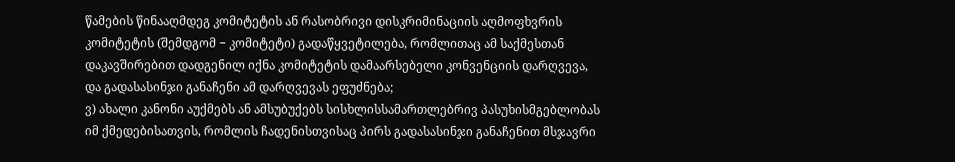წამების წინააღმდეგ კომიტეტის ან რასობრივი დისკრიმინაციის აღმოფხვრის კომიტეტის (შემდგომ − კომიტეტი) გადაწყვეტილება, რომლითაც ამ საქმესთან დაკავშირებით დადგენილ იქნა კომიტეტის დამაარსებელი კონვენციის დარღვევა, და გადასასინჯი განაჩენი ამ დარღვევას ეფუძნება;
ვ) ახალი კანონი აუქმებს ან ამსუბუქებს სისხლისსამართლებრივ პასუხისმგებლობას იმ ქმედებისათვის, რომლის ჩადენისთვისაც პირს გადასასინჯი განაჩენით მსჯავრი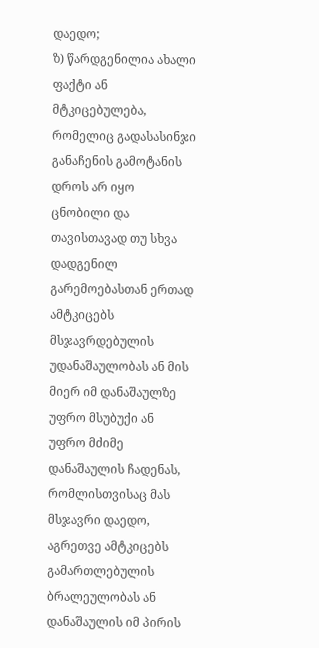დაედო;
ზ) წარდგენილია ახალი ფაქტი ან მტკიცებულება, რომელიც გადასასინჯი განაჩენის გამოტანის დროს არ იყო ცნობილი და თავისთავად თუ სხვა დადგენილ გარემოებასთან ერთად ამტკიცებს მსჯავრდებულის უდანაშაულობას ან მის მიერ იმ დანაშაულზე უფრო მსუბუქი ან უფრო მძიმე დანაშაულის ჩადენას, რომლისთვისაც მას მსჯავრი დაედო, აგრეთვე ამტკიცებს გამართლებულის ბრალეულობას ან დანაშაულის იმ პირის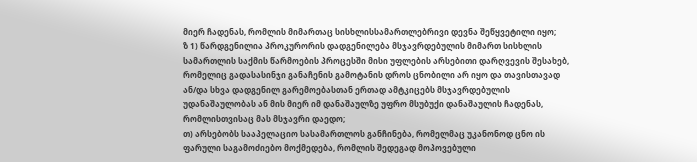მიერ ჩადენას, რომლის მიმართაც სისხლისსამართლებრივი დევნა შეწყვეტილი იყო;
ზ 1) წარდგენილია პროკურორის დადგენილება მსჯავრდებულის მიმართ სისხლის სამართლის საქმის წარმოების პროცესში მისი უფლების არსებითი დარღვევის შესახებ, რომელიც გადასასინჯი განაჩენის გამოტანის დროს ცნობილი არ იყო და თავისთავად ან/და სხვა დადგენილ გარემოებასთან ერთად ამტკიცებს მსჯავრდებულის უდანაშაულობას ან მის მიერ იმ დანაშაულზე უფრო მსუბუქი დანაშაულის ჩადენას, რომლისთვისაც მას მსჯავრი დაედო;
თ) არსებობს სააპელაციო სასამართლოს განჩინება, რომელმაც უკანონოდ ცნო ის ფარული საგამოძიებო მოქმედება, რომლის შედეგად მოპოვებული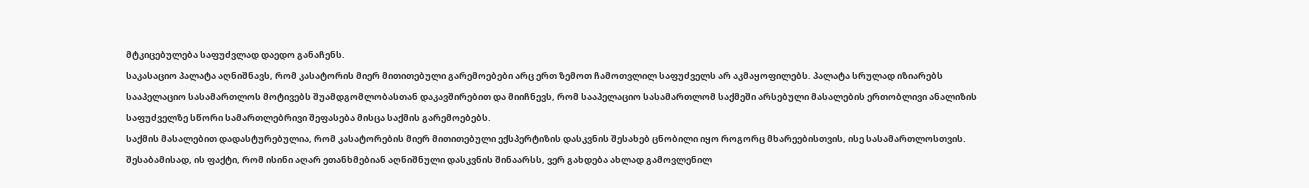მტკიცებულება საფუძვლად დაედო განაჩენს.
საკასაციო პალატა აღნიშნავს, რომ კასატორის მიერ მითითებული გარემოებები არც ერთ ზემოთ ჩამოთვლილ საფუძველს არ აკმაყოფილებს. პალატა სრულად იზიარებს სააპელაციო სასამართლოს მოტივებს შუამდგომლობასთან დაკავშირებით და მიიჩნევს, რომ სააპელაციო სასამართლომ საქმეში არსებული მასალების ერთობლივი ანალიზის საფუძველზე სწორი სამართლებრივი შეფასება მისცა საქმის გარემოებებს.
საქმის მასალებით დადასტურებულია, რომ კასატორების მიერ მითითებული ექსპერტიზის დასკვნის შესახებ ცნობილი იყო როგორც მხარეებისთვის, ისე სასამართლოსთვის. შესაბამისად, ის ფაქტი, რომ ისინი აღარ ეთანხმებიან აღნიშნული დასკვნის შინაარსს, ვერ გახდება ახლად გამოვლენილ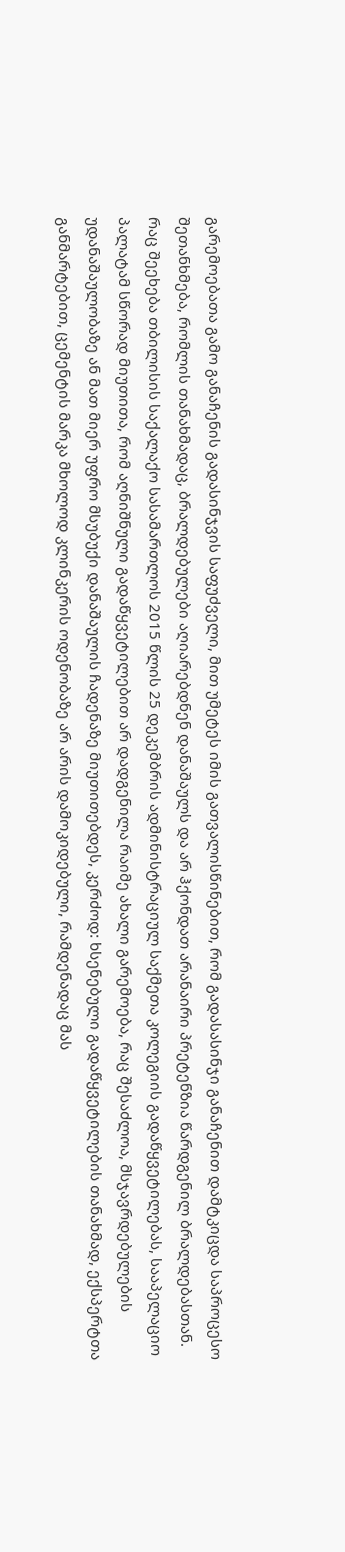გარემოებათა გამო განაჩენის გადასინჯვის საფუძველი, მით უმეტეს იმის გათვალისწინებით, რომ გადასასინჯი განაჩენით დამტკიცდა საპროცესო შეთანხმება, რომლის თანახმადაც, ბრალდებულები აღიარებდნენ დანაშაულს და არ ჰქონდათ არანაირი პრეტენზია წარდგენილ ბრალდებასთან.
რაც შეეხება თბილისის საქალაქო სასამართლოს 2015 წლის 25 დეკემბრის ადმინისტრაციულ საქმეთა კოლეგიის გადაწყვეტილებას, სააპელაციო პალატამ სწორად მიუთითა, რომ აღნიშნული გადაწყვეტილებით არ დადგენილა რაიმე ახალი გარემოება, რაც შესაძლოა, მსჯავრდებულების უდანაშაულობაზე ან მათ მიერ უფრო მსუბუქი დანაშაულის ჩადენაზე მიუთითებდეს, კერძოდ: ხსენებული გადაწყვეტილების თანახმად, ექსპერტთა განმარტებით, ცემენტის მარკა მხოლოდ კლინკერის ოდენობაზე არ არის დამოკიდებული, რამდენადაც მას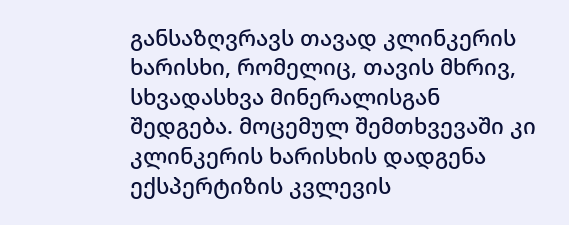განსაზღვრავს თავად კლინკერის ხარისხი, რომელიც, თავის მხრივ, სხვადასხვა მინერალისგან შედგება. მოცემულ შემთხვევაში კი კლინკერის ხარისხის დადგენა ექსპერტიზის კვლევის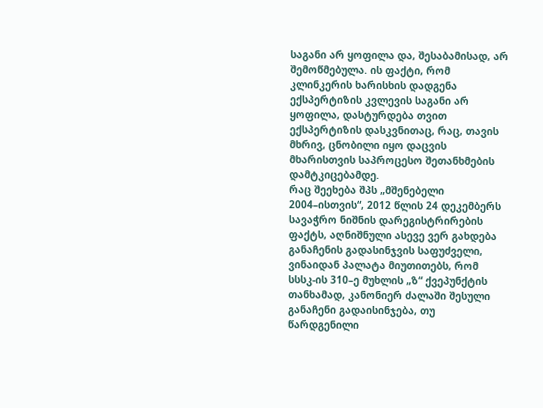საგანი არ ყოფილა და, შესაბამისად, არ შემოწმებულა. ის ფაქტი, რომ კლინკერის ხარისხის დადგენა ექსპერტიზის კვლევის საგანი არ ყოფილა, დასტურდება თვით ექსპერტიზის დასკვნითაც, რაც, თავის მხრივ, ცნობილი იყო დაცვის მხარისთვის საპროცესო შეთანხმების დამტკიცებამდე.
რაც შეეხება შპს „მშენებელი 2004–ისთვის“, 2012 წლის 24 დეკემბერს სავაჭრო ნიშნის დარეგისტრირების ფაქტს, აღნიშნული ასევე ვერ გახდება განაჩენის გადასინჯვის საფუძველი, ვინაიდან პალატა მიუთითებს, რომ სსსკ-ის 310–ე მუხლის „ზ“ ქვეპუნქტის თანხამად, კანონიერ ძალაში შესული განაჩენი გადაისინჯება, თუ წარდგენილი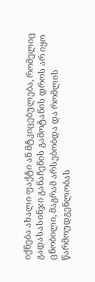იქნება ახალი ფაქტი ან მტკიცებულება, რომელიც გადასასინჯი განაჩენის გამოტანის დროს არ იყო ცნობილი, მაგრამ არსებობდა და რომლის წარმოუდგენლობას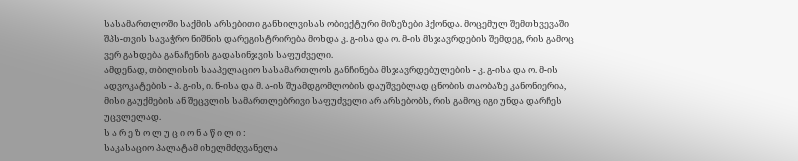სასამართლოში საქმის არსებითი განხილვისას ობიექტური მიზეზები ჰქონდა. მოცემულ შემთხვევაში შპს-თვის სავაჭრო ნიშნის დარეგისტრირება მოხდა კ. გ-ისა და ო. მ-ის მსჯავრდების შემდეგ, რის გამოც ვერ გახდება განაჩენის გადასინჯვის საფუძველი.
ამდენად, თბილისის სააპელაციო სასამართლოს განჩინება მსჯავრდებულების - კ. გ-ისა და ო. მ-ის ადვოკატების - პ. გ-ის, ი. ნ-ისა და მ. ა-ის შუამდგომლობის დაუშვებლად ცნობის თაობაზე კანონიერია, მისი გაუქმების ან შეცვლის სამართლებრივი საფუძველი არ არსებობს, რის გამოც იგი უნდა დარჩეს უცვლელად.
ს ა რ ე ზ ო ლ უ ც ი ო ნ ა წ ი ლ ი :
საკასაციო პალატამ იხელმძღვანელა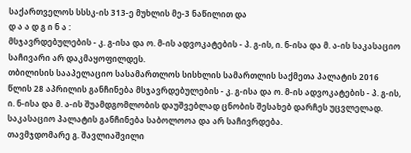საქართველოს სსსკ-ის 313-ე მუხლის მე-3 ნაწილით და
დ ა ა დ გ ი ნ ა :
მსჯავრდებულების - კ. გ-ისა და ო. მ-ის ადვოკატების - პ. გ-ის, ი. ნ-ისა და მ. ა-ის საკასაციო საჩივარი არ დაკმაყოფილდეს.
თბილისის სააპელაციო სასამართლოს სისხლის სამართლის საქმეთა პალატის 2016 წლის 28 აპრილის განჩინება მსჯავრდებულების - კ. გ-ისა და ო. მ-ის ადვოკატების - პ. გ-ის, ი. ნ-ისა და მ. ა-ის შუამდგომლობის დაუშვებლად ცნობის შესახებ დარჩეს უცვლელად.
საკასაციო პალატის განჩინება საბოლოოა და არ საჩივრდება.
თავმჯდომარე გ. შავლიაშვილი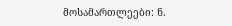მოსამართლეები: ნ.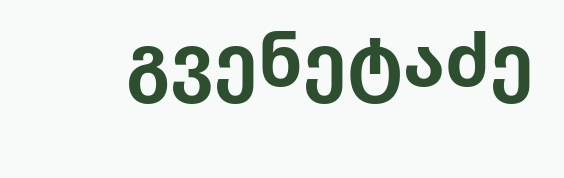გვენეტაძე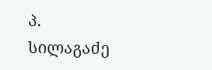პ. სილაგაძე